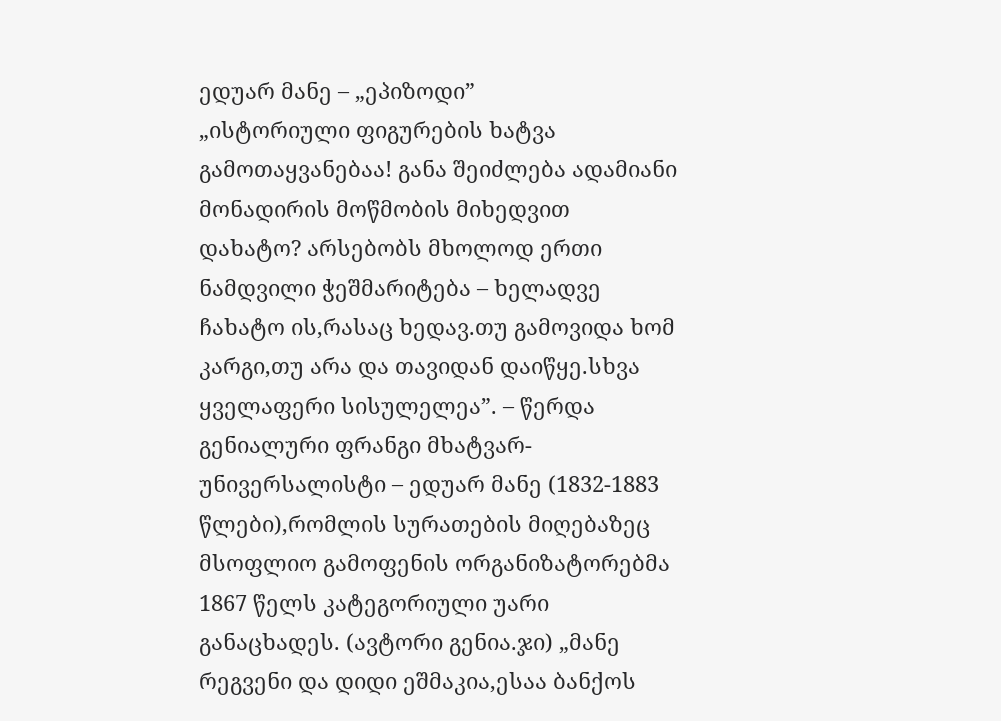ედუარ მანე – „ეპიზოდი”
„ისტორიული ფიგურების ხატვა გამოთაყვანებაა! განა შეიძლება ადამიანი მონადირის მოწმობის მიხედვით დახატო? არსებობს მხოლოდ ერთი ნამდვილი ჭეშმარიტება – ხელადვე ჩახატო ის,რასაც ხედავ.თუ გამოვიდა ხომ კარგი,თუ არა და თავიდან დაიწყე.სხვა ყველაფერი სისულელეა”. – წერდა გენიალური ფრანგი მხატვარ-უნივერსალისტი – ედუარ მანე (1832-1883 წლები),რომლის სურათების მიღებაზეც მსოფლიო გამოფენის ორგანიზატორებმა 1867 წელს კატეგორიული უარი განაცხადეს. (ავტორი გენია.ჯი) „მანე რეგვენი და დიდი ეშმაკია,ესაა ბანქოს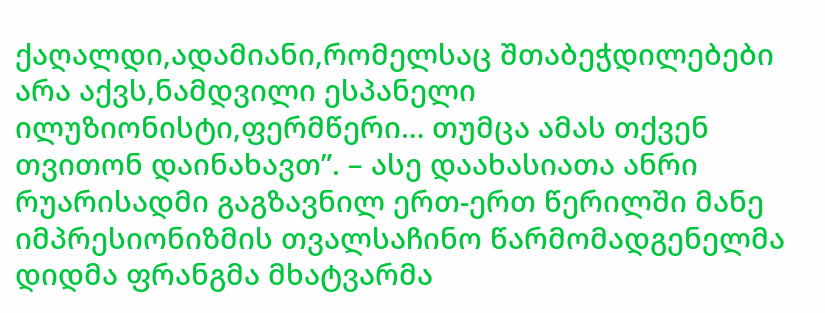ქაღალდი,ადამიანი,რომელსაც შთაბეჭდილებები არა აქვს,ნამდვილი ესპანელი ილუზიონისტი,ფერმწერი… თუმცა ამას თქვენ თვითონ დაინახავთ”. – ასე დაახასიათა ანრი რუარისადმი გაგზავნილ ერთ-ერთ წერილში მანე იმპრესიონიზმის თვალსაჩინო წარმომადგენელმა დიდმა ფრანგმა მხატვარმა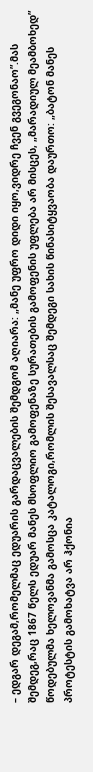– ედგარ დეგამ,რომელმაც ედუარის გარდაცვალების შემდგომ აღიარა: „მანე უფრო დიდი იყო,ვიდრე ჩვენ გვეგონაო”.მას შემდეგ,რაც 1867 წელს ედუარ მანეს მსოფლიო გამოფენაზე სურათების გამოფენის უფლება არ მისცეს, „მარადიულ მეამბოხედ” წოდებულმა ხელოვანმა გამოსცა კატალოგი,რომლის შესავალსაც შემდეგი სახის წინასიტყვაობა დაურთო: „ბატონ მანეს პროტესტის გამოხატვა არ ჰქონია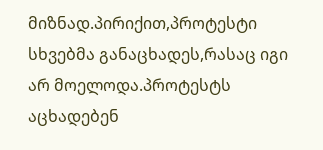მიზნად.პირიქით,პროტესტი სხვებმა განაცხადეს,რასაც იგი არ მოელოდა.პროტესტს აცხადებენ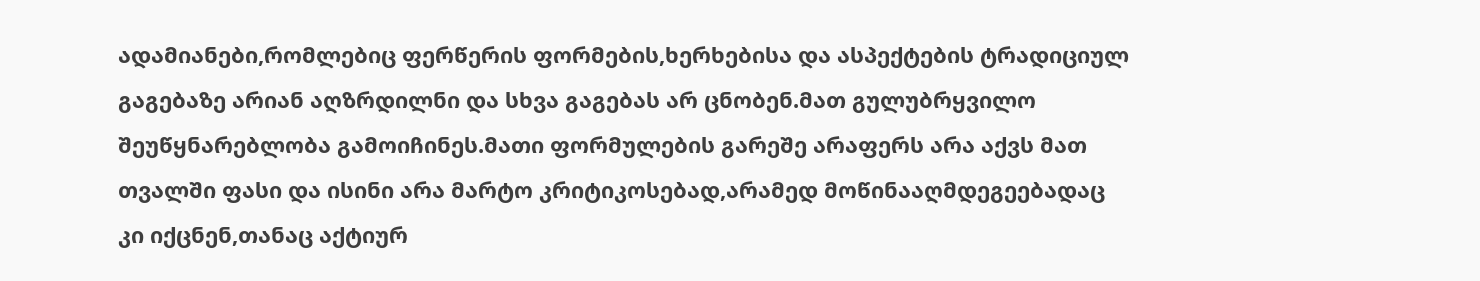ადამიანები,რომლებიც ფერწერის ფორმების,ხერხებისა და ასპექტების ტრადიციულ გაგებაზე არიან აღზრდილნი და სხვა გაგებას არ ცნობენ.მათ გულუბრყვილო შეუწყნარებლობა გამოიჩინეს.მათი ფორმულების გარეშე არაფერს არა აქვს მათ თვალში ფასი და ისინი არა მარტო კრიტიკოსებად,არამედ მოწინააღმდეგეებადაც კი იქცნენ,თანაც აქტიურ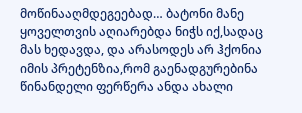მოწინააღმდეგეებად… ბატონი მანე ყოველთვის აღიარებდა ნიჭს იქ,სადაც მას ხედავდა, და არასოდეს არ ჰქონია იმის პრეტენზია,რომ გაენადგურებინა წინანდელი ფერწერა ანდა ახალი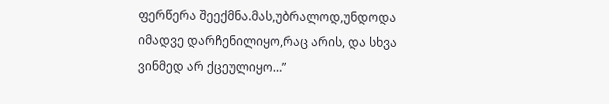ფერწერა შეექმნა.მას,უბრალოდ,უნდოდა იმადვე დარჩენილიყო,რაც არის, და სხვა ვინმედ არ ქცეულიყო…”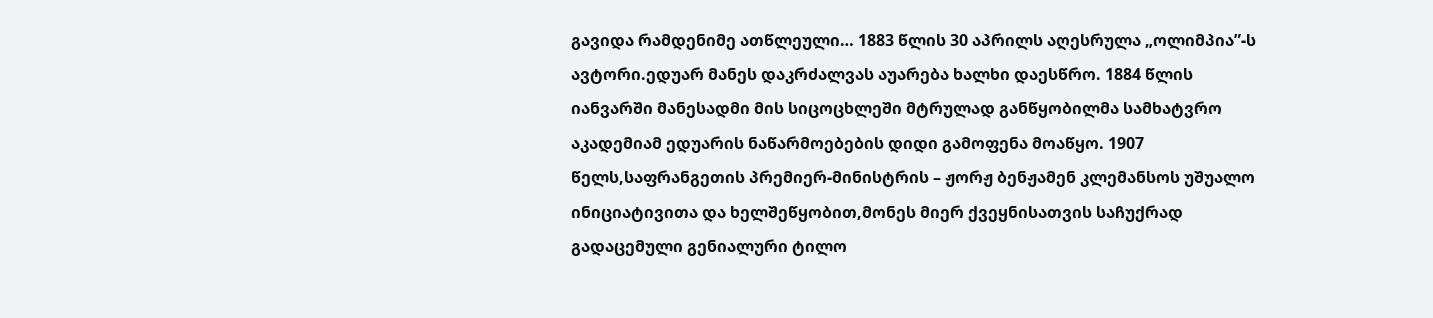გავიდა რამდენიმე ათწლეული… 1883 წლის 30 აპრილს აღესრულა „ოლიმპია”-ს ავტორი.ედუარ მანეს დაკრძალვას აუარება ხალხი დაესწრო. 1884 წლის იანვარში მანესადმი მის სიცოცხლეში მტრულად განწყობილმა სამხატვრო აკადემიამ ედუარის ნაწარმოებების დიდი გამოფენა მოაწყო. 1907 წელს,საფრანგეთის პრემიერ-მინისტრის – ჟორჟ ბენჟამენ კლემანსოს უშუალო ინიციატივითა და ხელშეწყობით,მონეს მიერ ქვეყნისათვის საჩუქრად გადაცემული გენიალური ტილო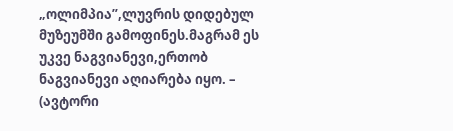„ოლიმპია”,ლუვრის დიდებულ მუზეუმში გამოფინეს.მაგრამ ეს უკვე ნაგვიანევი,ერთობ ნაგვიანევი აღიარება იყო. – (ავტორი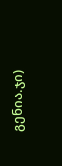გენია.ჯი)